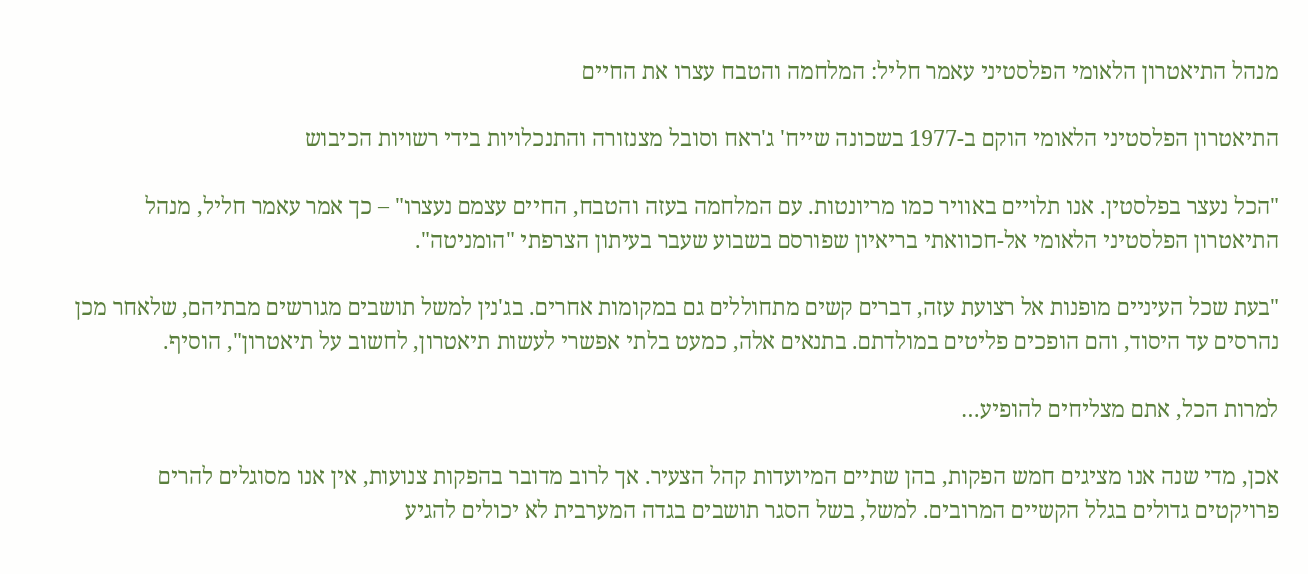מנהל התיאטרון הלאומי הפלסטיני עאמר חליל: המלחמה והטבח עצרו את החיים

התיאטרון הפלסטיני הלאומי הוקם ב-1977 בשכונה שייח' ג'ראח וסובל מצנזורה והתנכלויות בידי רשויות הכיבוש

"הכל נעצר בפלסטין. אנו תלויים באוויר כמו מריונטות. עם המלחמה בעזה והטבח, החיים עצמם נעצרו" – כך אמר עאמר חליל, מנהל התיאטרון הפלסטיני הלאומי אל-חכוואתי בריאיון שפורסם בשבוע שעבר בעיתון הצרפתי "הומניטה".

"בעת שכל העיניים מופנות אל רצועת עזה, דברים קשים מתחוללים גם במקומות אחרים. בג'נין למשל תושבים מגורשים מבתיהם, שלאחר מכן נהרסים עד היסוד, והם הופכים פליטים במולדתם. בתנאים אלה, כמעט בלתי אפשרי לעשות תיאטרון, לחשוב על תיאטרון", הוסיף.

למרות הכל, אתם מצליחים להופיע…

אכן, מדי שנה אנו מציגים חמש הפקות, בהן שתיים המיועדות קהל הצעיר. אך לרוב מדובר בהפקות צנועות, אין אנו מסוגלים להרים פרויקטים גדולים בגלל הקשיים המרובים. למשל, בשל הסגר תושבים בגדה המערבית לא יכולים להגיע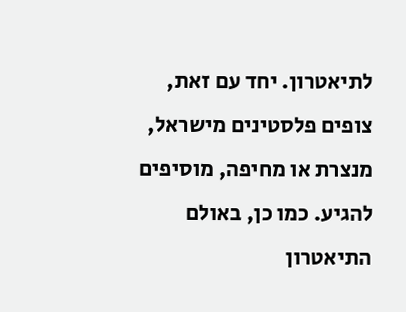לתיאטרון. יחד עם זאת, צופים פלסטינים מישראל, מנצרת או מחיפה, מוסיפים להגיע. כמו כן, באולם התיאטרון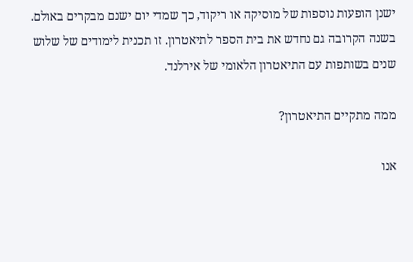ישנן הופעות נוספות של מוסיקה או ריקוד, כך שמדי יום ישנם מבקרים באולם. בשנה הקרובה גם נחדש את בית הספר לתיאטרון. זו תכנית לימודים של שלוש שנים בשותפות עם התיאטרון הלאומי של אירלנד.

ממה מתקיים התיאטרון?

אנו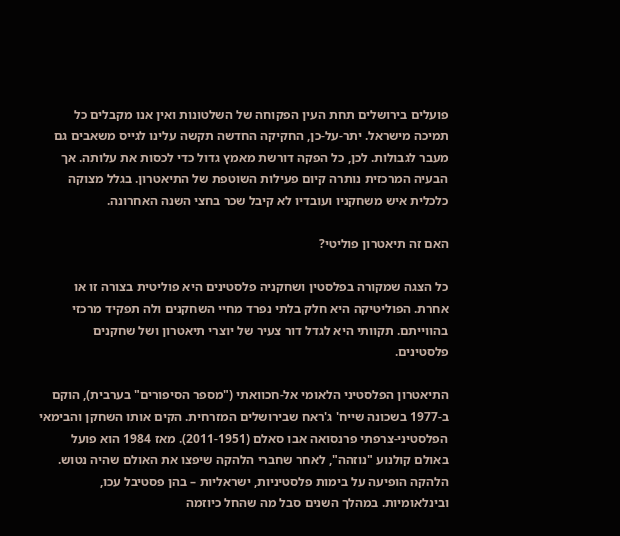פועלים בירושלים תחת העין הפקוחה של השלטונות ואין אנו מקבלים כל תמיכה מישראל. יתר-על-כן, החקיקה החדשה תקשה עלינו לגייס משאבים גם מעבר לגבולות. לכן, כל הפקה דורשת מאמץ גדול כדי לכסות את עלותה. אך הבעיה המרכזית נותרה קיום פעילות השוטפת של התיאטרון. בגלל מצוקה כלכלית איש משחקניו ועובדיו לא קיבל שכר בחצי השנה האחרונה.

האם זה תיאטרון פוליטי?

כל הצגה שמקורה בפלסטין ושחקניה פלסטינים היא פוליטית בצורה זו או אחרת. הפוליטיקה היא חלק בלתי נפרד מחיי השחקנים ולה תפקיד מרכזי בהווייתם. תקוותי היא לגדל דור צעיר של יוצרי תיאטרון ושל שחקנים פלסטינים.

התיאטרון הפלסטיני הלאומי אל-חכוואתי ("מספר הסיפורים" בערבית), הוקם ב-1977 בשכונה שייח' ג'ראח שבירושלים המזרחית. הקים אותו השחקן והבימאי הפלסטיני-צרפתי פרנסואה אבו סאלם (2011-1951). מאז 1984 הוא פועל באולם קולנוע "נוזהה", לאחר שחברי הלהקה שיפצו את האולם שהיה נטוש. הלהקה הופיעה על בימות פלסטיניות, ישראליות – בהן פסטיבל עכו, ובינלאומיות. במהלך השנים סבל מה שהחל כיוזמה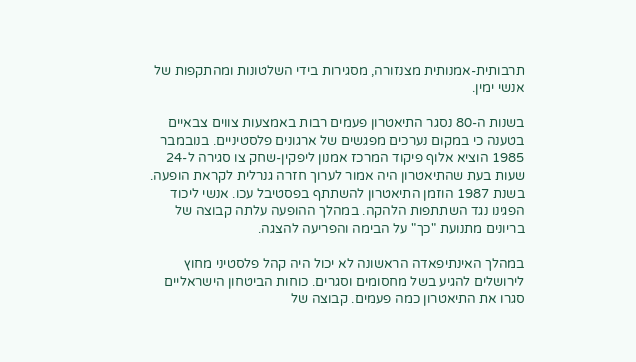תרבותית-אמנותית מצנזורה, מסגירות בידי השלטונות ומהתקפות של אנשי ימין.

בשנות ה-80 נסגר התיאטרון פעמים רבות באמצעות צווים צבאיים בטענה כי במקום נערכים מפגשים של ארגונים פלסטיניים. בנובמבר 1985 הוציא אלוף פיקוד המרכז אמנון ליפקין-שחק צו סגירה ל-24 שעות בעת שהתיאטרון היה אמור לערוך חזרה גנרלית לקראת הופעה. בשנת 1987 הוזמן התיאטרון להשתתף בפסטיבל עכו. אנשי ליכוד הפגינו נגד השתתפות הלהקה. במהלך ההופעה עלתה קבוצה של בריונים מתנועת "כך" על הבימה והפריעה להצגה.

במהלך האינתיפאדה הראשונה לא יכול היה קהל פלסטיני מחוץ לירושלים להגיע בשל מחסומים וסגרים. כוחות הביטחון הישראליים סגרו את התיאטרון כמה פעמים. קבוצה של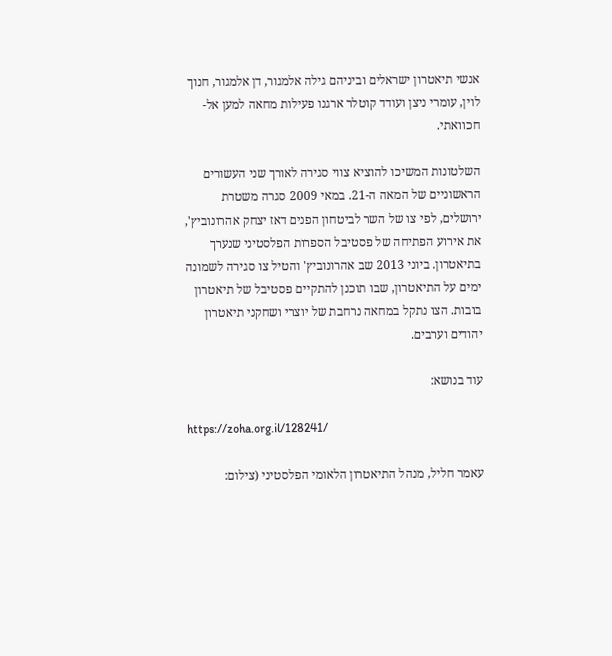אנשי תיאטרון ישראלים וביניהם גילה אלמגור, דן אלמגור, חנוך לוין, עומרי ניצן ועודד קוטלר ארגנו פעילות מחאה למען אל-חכוואתי.

השלטונות המשיכו להוציא צווי סגירה לאורך שני העשורים הראשוניים של המאה ה-21. במאי 2009 סגרה משטרת ירושלים, לפי צו של השר לביטחון הפנים דאז יצחק אהרונוביץ', את אירוע הפתיחה של פסטיבל הספרות הפלסטיני שנערך בתיאטרון. ביוני 2013 שב אהרונוביץ' והטיל צו סגירה לשמונה ימים על התיאטרון, שבו תוכנן להתקיים פסטיבל של תיאטרון בובות. הצו נתקל במחאה נרחבת של יוצרי ושחקני תיאטרון יהודים וערבים.

עוד בנושא:

https://zoha.org.il/128241/

עאמר חליל, מנהל התיאטרון הלאומי הפלסטיני (צילום: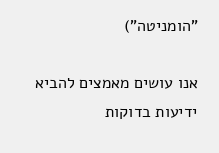"הומניטה")

אנו עושים מאמצים להביא ידיעות בדוקות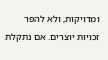ומדויקות, ולא להפר זכויות יוצרים. אם נתקלת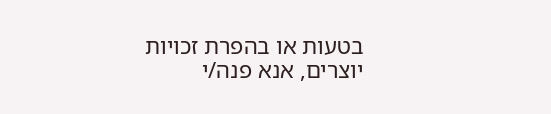בטעות או בהפרת זכויות יוצרים, אנא פנה/י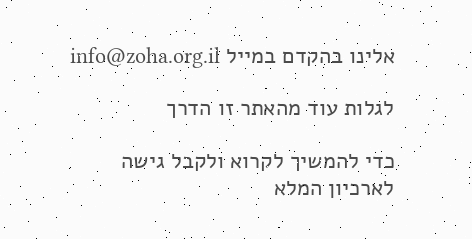אלינו בהקדם במייל info@zoha.org.il

לגלות עוד מהאתר זו הדרך

כדי להמשיך לקרוא ולקבל גישה לארכיון המלא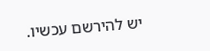יש להירשם עכשיו.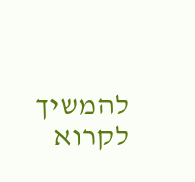להמשיך לקרוא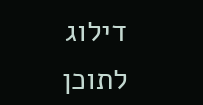דילוג לתוכן